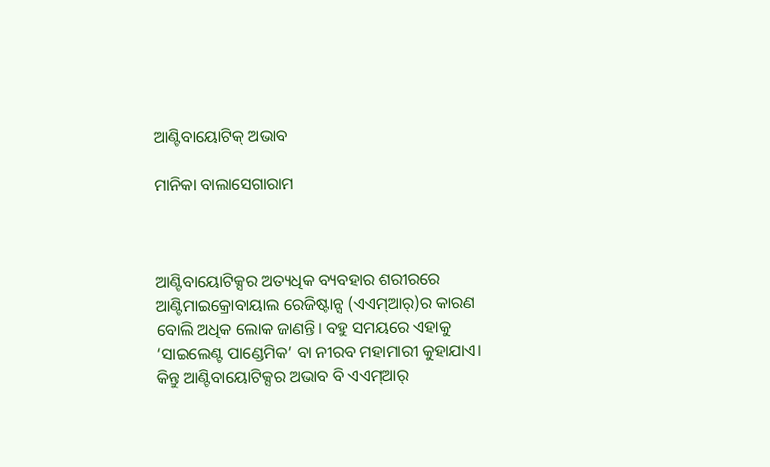ଆଣ୍ଟିବାୟୋଟିକ୍‌ ଅଭାବ

ମାନିକା ବାଲାସେଗାରାମ



ଆଣ୍ଟିବାୟୋଟିକ୍ସର ଅତ୍ୟଧିକ ବ୍ୟବହାର ଶରୀରରେ ଆଣ୍ଟିମାଇକ୍ରୋବାୟାଲ ରେଜିଷ୍ଟାନ୍ସ (ଏଏମ୍‌ଆର୍‌)ର କାରଣ ବୋଲି ଅଧିକ ଲୋକ ଜାଣନ୍ତି। ବହୁ ସମୟରେ ଏହାକୁ ‘ସାଇଲେଣ୍ଟ ପାଣ୍ଡେମିକ’ ବା ନୀରବ ମହାମାରୀ କୁହାଯାଏ। କିନ୍ତୁ ଆଣ୍ଟିବାୟୋଟିକ୍ସର ଅଭାବ ବି ଏଏମ୍‌ଆର୍‌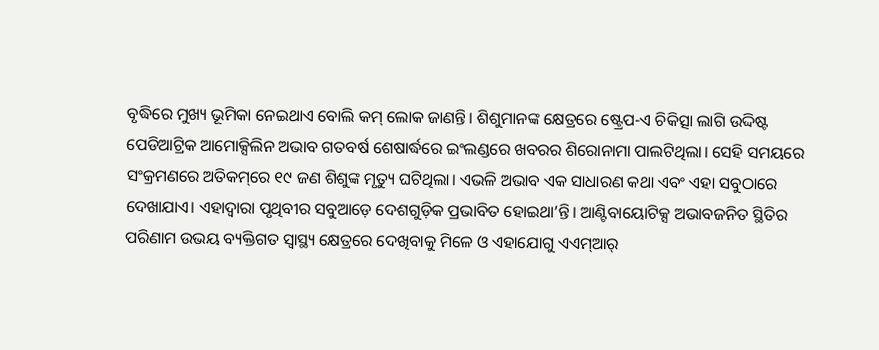ବୃଦ୍ଧିରେ ମୁଖ୍ୟ ଭୂମିକା ନେଇଥାଏ ବୋଲି କମ୍‌ ଲୋକ ଜାଣନ୍ତି। ଶିଶୁମାନଙ୍କ କ୍ଷେତ୍ରରେ ଷ୍ଟ୍ରେପ-ଏ ଚିକିତ୍ସା ଲାଗି ଉଦ୍ଦିଷ୍ଟ ପେଡିଆଟ୍ରିକ ଆମୋକ୍ସିଲିନ ଅଭାବ ଗତବର୍ଷ ଶେଷାର୍ଦ୍ଧରେ ଇଂଲଣ୍ଡରେ ଖବରର ଶିରୋନାମା ପାଲଟିଥିଲା। ସେହି ସମୟରେ ସଂକ୍ରମଣରେ ଅତିକମ୍‌ରେ ୧୯ ଜଣ ଶିଶୁଙ୍କ ମୃତ୍ୟୁ ଘଟିଥିଲା। ଏଭଳି ଅଭାବ ଏକ ସାଧାରଣ କଥା ଏବଂ ଏହା ସବୁଠାରେ ଦେଖାଯାଏ। ଏହାଦ୍ୱାରା ପୃଥିବୀର ସବୁଆଡ଼େ ଦେଶଗୁଡ଼ିକ ପ୍ରଭାବିତ ହୋଇଥା’ନ୍ତି। ଆଣ୍ଟିବାୟୋଟିକ୍ସ ଅଭାବଜନିତ ସ୍ଥିତିର ପରିଣାମ ଉଭୟ ବ୍ୟକ୍ତିଗତ ସ୍ବାସ୍ଥ୍ୟ କ୍ଷେତ୍ରରେ ଦେଖିବାକୁ ମିଳେ ଓ ଏହାଯୋଗୁ ଏଏମ୍‌ଆର୍‌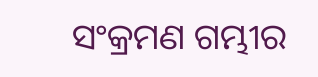ସଂକ୍ରମଣ ଗମ୍ଭୀର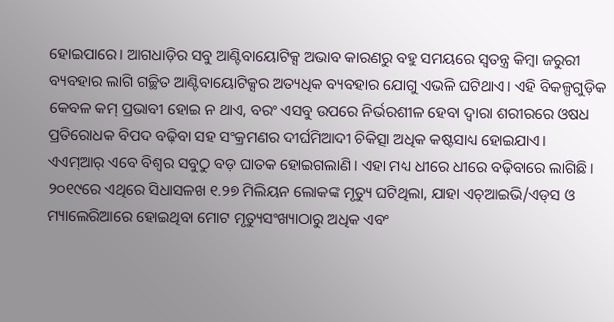ହୋଇପାରେ। ଆଗଧାଡ଼ିର ସବୁ ଆଣ୍ଟିବାୟୋଟିକ୍ସ ଅଭାବ କାରଣରୁ ବହୁ ସମୟରେ ସ୍ବତନ୍ତ୍ର କିମ୍ବା ଜରୁରୀ ବ୍ୟବହାର ଲାଗି ଗଚ୍ଛିତ ଆଣ୍ଟିବାୟୋଟିକ୍ସର ଅତ୍ୟଧିକ ବ୍ୟବହାର ଯୋଗୁ ଏଭଳି ଘଟିଥାଏ। ଏହି ବିକଳ୍ପଗୁଡ଼ିକ କେବଳ କମ୍‌ ପ୍ରଭାବୀ ହୋଇ ନ ଥାଏ, ବରଂ ଏସବୁ ଉପରେ ନିର୍ଭରଶୀଳ ହେବା ଦ୍ୱାରା ଶରୀରରେ ଓଷଧ ପ୍ରତିରୋଧକ ବିପଦ ବଢ଼ିବା ସହ ସଂକ୍ରମଣର ଦୀର୍ଘମିଆଦୀ ଚିକିତ୍ସା ଅଧିକ କଷ୍ଟସାଧ୍ୟ ହୋଇଯାଏ।
ଏଏମ୍‌ଆର୍‌ ଏବେ ବିଶ୍ୱର ସବୁଠୁ ବଡ଼ ଘାତକ ହୋଇଗଲାଣି। ଏହା ମଧ୍ୟ ଧୀରେ ଧୀରେ ବଢ଼ିବାରେ ଲାଗିଛି। ୨୦୧୯ରେ ଏଥିରେ ସିଧାସଳଖ ୧.୨୭ ମିଲିୟନ ଲୋକଙ୍କ ମୃତ୍ୟୁ ଘଟିଥିଲା, ଯାହା ଏଚ୍‌ଆଇଭି/ଏଡ୍‌ସ ଓ ମ୍ୟାଲେରିଆରେ ହୋଇଥିବା ମୋଟ ମୃତ୍ୟୁସଂଖ୍ୟାଠାରୁ ଅଧିକ ଏବଂ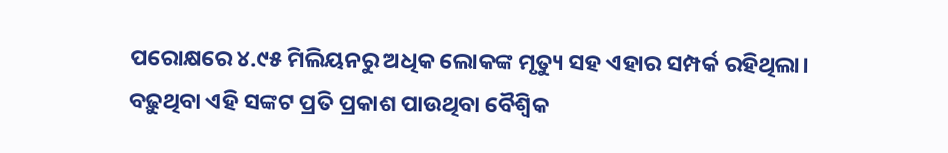ପରୋକ୍ଷରେ ୪.୯୫ ମିଲିୟନରୁ ଅଧିକ ଲୋକଙ୍କ ମୃତ୍ୟୁ ସହ ଏହାର ସମ୍ପର୍କ ରହିଥିଲା। ବଢ଼ୁଥିବା ଏହି ସଙ୍କଟ ପ୍ରତି ପ୍ରକାଶ ପାଉଥିବା ବୈଶ୍ୱିକ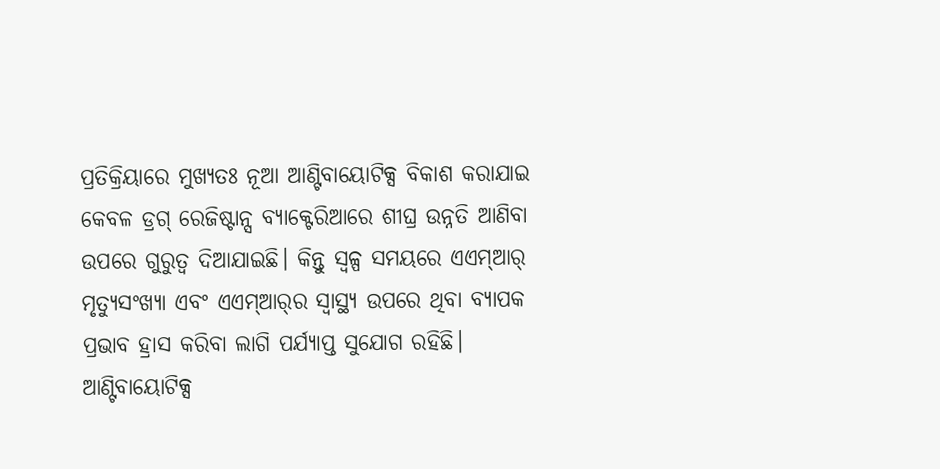ପ୍ରତିକ୍ରିୟାରେ ମୁଖ୍ୟତଃ ନୂଆ ଆଣ୍ଟିବାୟୋଟିକ୍ସ ବିକାଶ କରାଯାଇ କେବଳ ଡ୍ରଗ୍‌ ରେଜିଷ୍ଟାନ୍ସ ବ୍ୟାକ୍ଟେରିଆରେ ଶୀଘ୍ର ଉନ୍ନତି ଆଣିବା ଉପରେ ଗୁରୁତ୍ୱ ଦିଆଯାଇଛି। କିନ୍ତୁ ସ୍ବଳ୍ପ ସମୟରେ ଏଏମ୍‌ଆର୍‌ ମୃତ୍ୟୁସଂଖ୍ୟା ଏବଂ ଏଏମ୍‌ଆର୍‌ର ସ୍ବାସ୍ଥ୍ୟ ଉପରେ ଥିବା ବ୍ୟାପକ ପ୍ରଭାବ ହ୍ରାସ କରିବା ଲାଗି ପର୍ଯ୍ୟାପ୍ତ ସୁଯୋଗ ରହିଛି। ଆଣ୍ଟିବାୟୋଟିକ୍ସ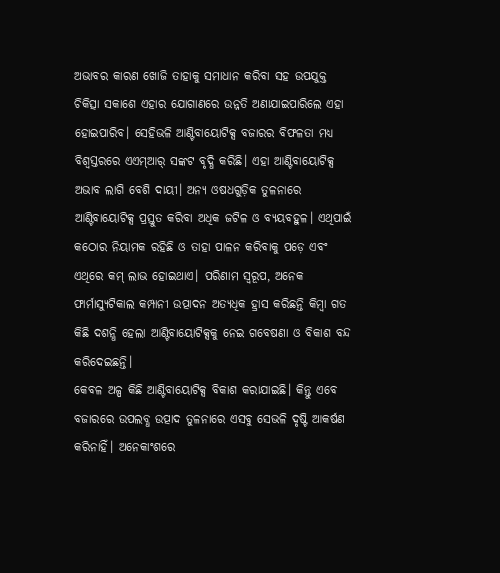ଅଭାବର କାରଣ ଖୋଜି ତାହାକୁ ସମାଧାନ କରିବା ସହ ଉପଯୁକ୍ତ ଚିକିତ୍ସା ସକାଶେ ଏହାର ଯୋଗାଣରେ ଉନ୍ନତି ଅଣାଯାଇପାରିଲେ ଏହା ହୋଇପାରିବ। ସେହିଭଳି ଆଣ୍ଟିବାୟୋଟିକ୍ସ ବଜାରର ବିଫଳତା ମଧ୍ୟ ବିଶ୍ୱସ୍ତରରେ ଏଏମ୍‌ଆର୍‌ ସଙ୍କଟ ବୃଦ୍ଧି କରିଛି। ଏହା ଆଣ୍ଟିବାୟୋଟିକ୍ସ ଅଭାବ ଲାଗି ବେଶି ଦାୟୀ। ଅନ୍ୟ ଓଷଧଗୁଡ଼ିକ ତୁଳନାରେ ଆଣ୍ଟିବାୟୋଟିକ୍ସ ପ୍ରସ୍ତୁତ କରିବା ଅଧିକ ଜଟିଳ ଓ ବ୍ୟୟବହୁଳ। ଏଥିପାଇଁ କଠୋର ନିୟାମକ ରହିଛି ଓ ତାହା ପାଳନ କରିବାକୁ ପଡ଼େ ଏବଂ ଏଥିରେ କମ୍‌ ଲାଭ ହୋଇଥାଏ। ପରିଣାମ ସ୍ବରୂପ, ଅନେକ ଫାର୍ମାସ୍ୟୁଟିକାଲ କମ୍ପାନୀ ଉତ୍ପାଦନ ଅତ୍ୟଧିକ ହ୍ରାସ କରିଛନ୍ତି କିମ୍ବା ଗତ କିଛି ଦଶନ୍ଧି ହେଲା ଆଣ୍ଟିବାୟୋଟିକ୍ସକୁ ନେଇ ଗବେଷଣା ଓ ବିକାଶ ବନ୍ଦ କରିଦେଇଛନ୍ତି।
କେବଳ ଅଳ୍ପ କିଛି ଆଣ୍ଟିବାୟୋଟିକ୍ସ ବିକାଶ କରାଯାଇଛି। କିନ୍ତୁ ଏବେ ବଜାରରେ ଉପଲବ୍ଧ ଉତ୍ପାଦ ତୁଳନାରେ ଏସବୁ ସେଭଳି ଦୃଷ୍ଟି ଆକର୍ଷଣ କରିନାହିଁ। ଅନେକାଂଶରେ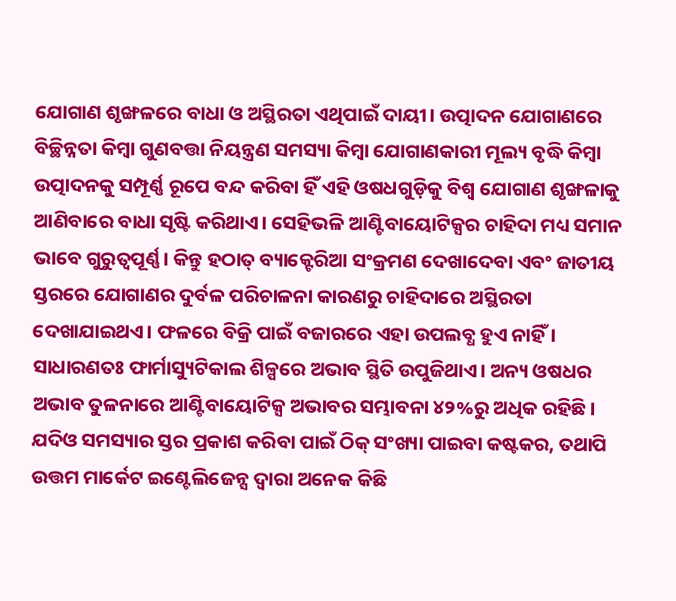ଯୋଗାଣ ଶୃଙ୍ଖଳରେ ବାଧା ଓ ଅସ୍ଥିରତା ଏଥିପାଇଁ ଦାୟୀ। ଉତ୍ପାଦନ ଯୋଗାଣରେ ବିଚ୍ଛିନ୍ନତା କିମ୍ବା ଗୁଣବତ୍ତା ନିୟନ୍ତ୍ରଣ ସମସ୍ୟା କିମ୍ବା ଯୋଗାଣକାରୀ ମୂଲ୍ୟ ବୃଦ୍ଧି କିମ୍ବା ଉତ୍ପାଦନକୁ ସମ୍ପୂର୍ଣ୍ଣ ରୂପେ ବନ୍ଦ କରିବା ହିଁ ଏହି ଓଷଧଗୁଡ଼ିକୁ ବିଶ୍ୱ ଯୋଗାଣ ଶୃଙ୍ଖଳାକୁ ଆଣିବାରେ ବାଧା ସୃଷ୍ଟି କରିଥାଏ। ସେହିଭଳି ଆଣ୍ଟିବାୟୋଟିକ୍ସର ଚାହିଦା ମଧ୍ୟ ସମାନ ଭାବେ ଗୁରୁତ୍ୱପୂର୍ଣ୍ଣ। କିନ୍ତୁ ହଠାତ୍‌ ବ୍ୟାକ୍ଟେରିଆ ସଂକ୍ରମଣ ଦେଖାଦେବା ଏବଂ ଜାତୀୟ ସ୍ତରରେ ଯୋଗାଣର ଦୁର୍ବଳ ପରିଚାଳନା କାରଣରୁ ଚାହିଦାରେ ଅସ୍ଥିରତା ଦେଖାଯାଇଥଏ। ଫଳରେ ବିକ୍ରି ପାଇଁ ବଜାରରେ ଏହା ଉପଲବ୍ଧ ହୁଏ ନାହିଁ। ସାଧାରଣତଃ ଫାର୍ମାସ୍ୟୁଟିକାଲ ଶିଳ୍ପରେ ଅଭାବ ସ୍ଥିତି ଉପୁଜିଥାଏ। ଅନ୍ୟ ଓଷଧର ଅଭାବ ତୁଳନାରେ ଆଣ୍ଟିବାୟୋଟିକ୍ସ ଅଭାବର ସମ୍ଭାବନା ୪୨%ରୁ ଅଧିକ ରହିଛି। ଯଦିଓ ସମସ୍ୟାର ସ୍ତର ପ୍ରକାଶ କରିବା ପାଇଁ ଠିକ୍‌ ସଂଖ୍ୟା ପାଇବା କଷ୍ଟକର, ତଥାପି ଉତ୍ତମ ମାର୍କେଟ ଇଣ୍ଟେଲିଜେନ୍ସ ଦ୍ୱାରା ଅନେକ କିଛି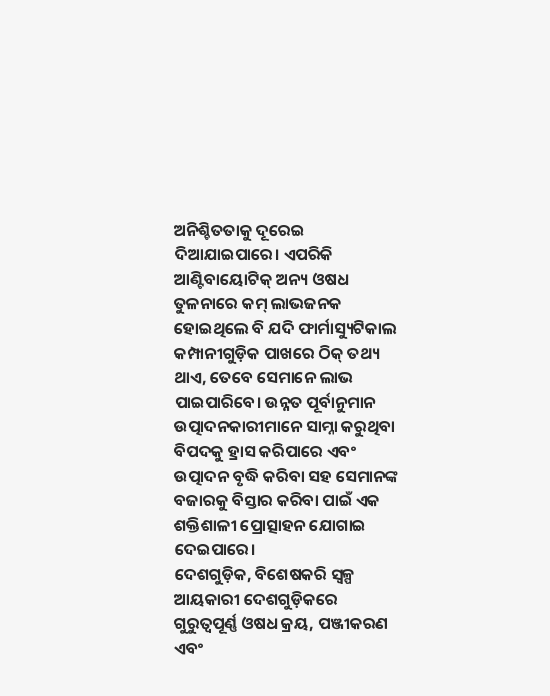ଅନିଶ୍ଚିତତାକୁ ଦୂରେଇ ଦିଆଯାଇପାରେ। ଏପରିକି ଆଣ୍ଟିବାୟୋଟିକ୍‌ ଅନ୍ୟ ଓଷଧ ତୁଳନାରେ କମ୍‌ ଲାଭଜନକ ହୋଇଥିଲେ ବି ଯଦି ଫାର୍ମାସ୍ୟୁଟିକାଲ କମ୍ପାନୀଗୁଡ଼ିକ ପାଖରେ ଠିକ୍‌ ତଥ୍ୟ ଥାଏ, ତେବେ ସେମାନେ ଲାଭ ପାଇପାରିବେ। ଉନ୍ନତ ପୂର୍ବାନୁମାନ ଉତ୍ପାଦନକାରୀମାନେ ସାମ୍ନା କରୁଥିବା ବିପଦକୁ ହ୍ରାସ କରିପାରେ ଏବଂ ଉତ୍ପାଦନ ବୃଦ୍ଧି କରିବା ସହ ସେମାନଙ୍କ ବଜାରକୁ ବିସ୍ତାର କରିବା ପାଇଁ ଏକ ଶକ୍ତିଶାଳୀ ପ୍ରୋତ୍ସାହନ ଯୋଗାଇ ଦେଇପାରେ।
ଦେଶଗୁଡ଼ିକ, ବିଶେଷକରି ସ୍ବଳ୍ପ ଆୟକାରୀ ଦେଶଗୁଡ଼ିକରେ ଗୁରୁତ୍ୱପୂର୍ଣ୍ଣ ଓଷଧ କ୍ରୟ, ପଞ୍ଜୀକରଣ ଏବଂ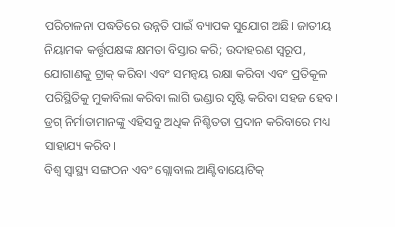ପରିଚାଳନା ପଦ୍ଧତିରେ ଉନ୍ନତି ପାଇଁ ବ୍ୟାପକ ସୁଯୋଗ ଅଛି। ଜାତୀୟ ନିୟାମକ କର୍ତ୍ତୃପକ୍ଷଙ୍କ କ୍ଷମତା ବିସ୍ତାର କରି; ଉଦାହରଣ ସ୍ବରୂପ, ଯୋଗାଣକୁ ଟ୍ରାକ୍‌ କରିବା ଏବଂ ସମନ୍ବୟ ରକ୍ଷା କରିବା ଏବଂ ପ୍ରତିକୂଳ ପରିସ୍ଥିତିକୁ ମୁକାବିଲା କରିବା ଲାଗି ଭଣ୍ଡାର ସୃଷ୍ଟି କରିବା ସହଜ ହେବ। ଡ୍ରଗ୍‌ ନିର୍ମାତାମାନଙ୍କୁ ଏହିସବୁ ଅଧିକ ନିଶ୍ଚିତତା ପ୍ରଦାନ କରିବାରେ ମଧ୍ୟ ସାହାଯ୍ୟ କରିବ।
ବିଶ୍ୱ ସ୍ବାସ୍ଥ୍ୟ ସଙ୍ଗଠନ ଏବଂ ଗ୍ଲୋବାଲ ଆଣ୍ଟିବାୟୋଟିକ୍‌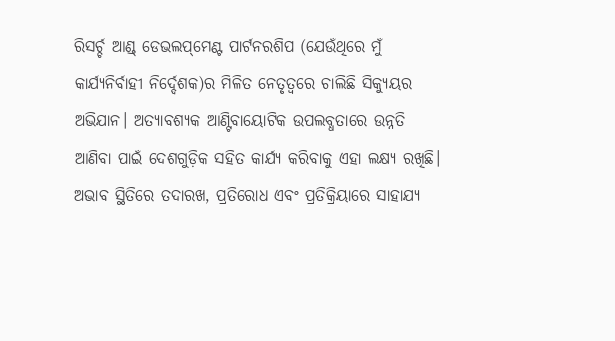ରିସର୍ଚ୍ଚ ଆଣ୍ଡ୍‌ ଡେଭଲପ୍‌ମେଣ୍ଟ ପାର୍ଟନରଶିପ (ଯେଉଁଥିରେ ମୁଁ କାର୍ଯ୍ୟନିର୍ବାହୀ ନିର୍ଦ୍ଦେଶକ)ର ମିଳିତ ନେତୃତ୍ୱରେ ଚାଲିଛି ସିକ୍ୟୁୟର ଅଭିଯାନ। ଅତ୍ୟାବଶ୍ୟକ ଆଣ୍ଟିବାୟୋଟିକ ଉପଲବ୍ଧତାରେ ଉନ୍ନତି ଆଣିବା ପାଇଁ ଦେଶଗୁଡ଼ିକ ସହିତ କାର୍ଯ୍ୟ କରିବାକୁ ଏହା ଲକ୍ଷ୍ୟ ରଖିଛି। ଅଭାବ ସ୍ଥିତିରେ ତଦାରଖ, ପ୍ରତିରୋଧ ଏବଂ ପ୍ରତିକ୍ରିୟାରେ ସାହାଯ୍ୟ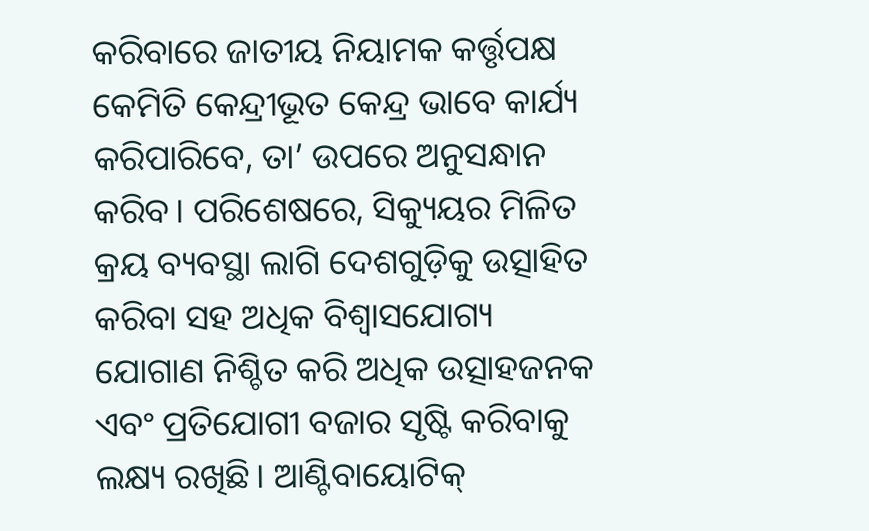କରିବାରେ ଜାତୀୟ ନିୟାମକ କର୍ତ୍ତୃପକ୍ଷ କେମିତି କେନ୍ଦ୍ରୀଭୂତ କେନ୍ଦ୍ର ଭାବେ କାର୍ଯ୍ୟ କରିପାରିବେ, ତା’ ଉପରେ ଅନୁସନ୍ଧାନ କରିବ। ପରିଶେଷରେ, ସିକ୍ୟୁୟର ମିଳିତ କ୍ରୟ ବ୍ୟବସ୍ଥା ଲାଗି ଦେଶଗୁଡ଼ିକୁ ଉତ୍ସାହିତ କରିବା ସହ ଅଧିକ ବିଶ୍ୱାସଯୋଗ୍ୟ ଯୋଗାଣ ନିଶ୍ଚିତ କରି ଅଧିକ ଉତ୍ସାହଜନକ ଏବଂ ପ୍ରତିଯୋଗୀ ବଜାର ସୃଷ୍ଟି କରିବାକୁ ଲକ୍ଷ୍ୟ ରଖିଛି। ଆଣ୍ଟିବାୟୋଟିକ୍‌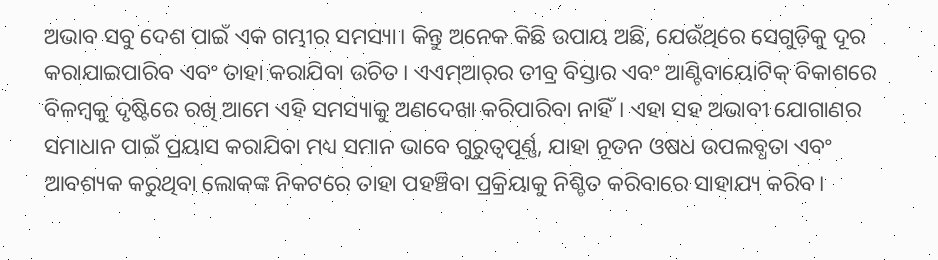ଅଭାବ ସବୁ ଦେଶ ପାଇଁ ଏକ ଗମ୍ଭୀର ସମସ୍ୟା। କିନ୍ତୁ ଅନେକ କିଛି ଉପାୟ ଅଛି, ଯେଉଁଥିରେ ସେଗୁଡ଼ିକୁ ଦୂର କରାଯାଇପାରିବ ଏବଂ ତାହା କରାଯିବା ଉଚିତ। ଏଏମ୍‌ଆର୍‌ର ତୀବ୍ର ବିସ୍ତାର ଏବଂ ଆଣ୍ଟିବାୟୋଟିକ୍‌ ବିକାଶରେ ବିଳମ୍ବକୁ ଦୃଷ୍ଟିରେ ରଖି ଆମେ ଏହି ସମସ୍ୟାକୁ ଅଣଦେଖା କରିପାରିବା ନାହିଁ। ଏହା ସହ ଅଭାବୀ ଯୋଗାଣର ସମାଧାନ ପାଇଁ ପ୍ରୟାସ କରାଯିବା ମଧ୍ୟ ସମାନ ଭାବେ ଗୁରୁତ୍ୱପୂର୍ଣ୍ଣ, ଯାହା ନୂତନ ଓଷଧ ଉପଲବ୍ଧତା ଏବଂ ଆବଶ୍ୟକ କରୁଥିବା ଲୋକଙ୍କ ନିକଟରେ ତାହା ପହଞ୍ଚିବା ପ୍ରକ୍ରିୟାକୁ ନିଶ୍ଚିତ କରିବାରେ ସାହାଯ୍ୟ କରିବ।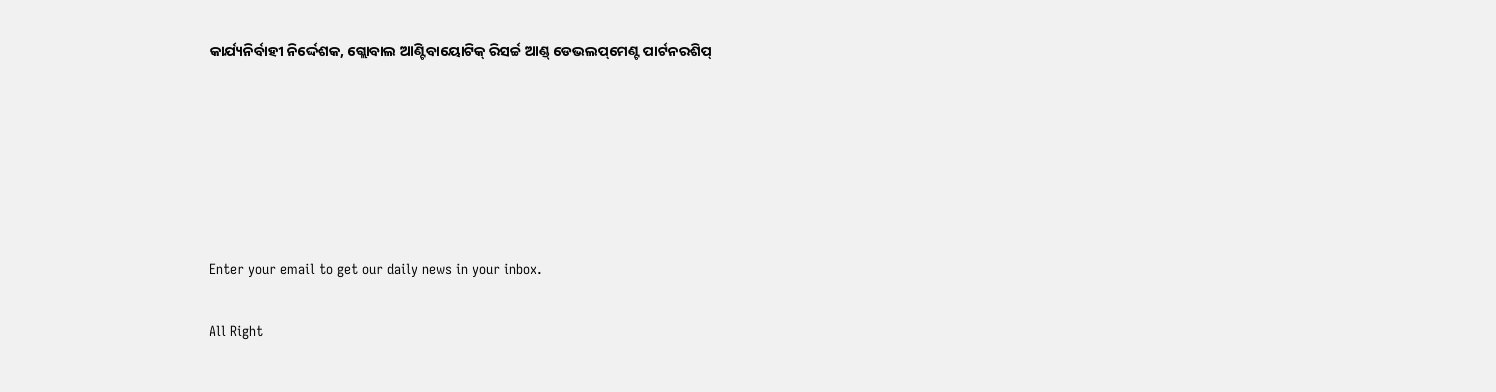କାର୍ଯ୍ୟନିର୍ବାହୀ ନିର୍ଦ୍ଦେଶକ, ଗ୍ଲୋବାଲ ଆଣ୍ଟିବାୟୋଟିକ୍‌ ରିସର୍ଚ୍ଚ ଆଣ୍ଡ୍‌ ଡେଭଲପ୍‌ମେଣ୍ଟ ପାର୍ଟନରଶିପ୍‌






Enter your email to get our daily news in your inbox.

All Right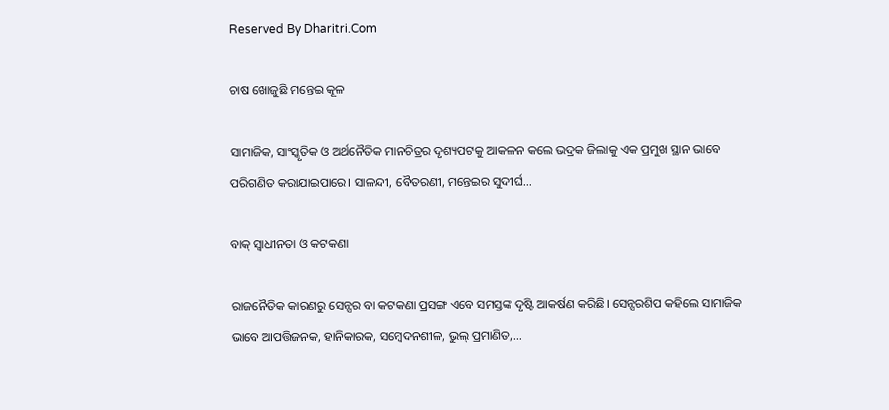Reserved By Dharitri.Com

ଚାଷ ଖୋଜୁଛି ମନ୍ତେଇ କୂଳ

ସାମାଜିକ, ସାଂସ୍କୃତିକ ଓ ଅର୍ଥନୈତିକ ମାନଚିତ୍ରର ଦୃଶ୍ୟପଟକୁ ଆକଳନ କଲେ ଭଦ୍ରକ ଜିଲାକୁ ଏକ ପ୍ରମୁଖ ସ୍ଥାନ ଭାବେ ପରିଗଣିତ କରାଯାଇପାରେ। ସାଳନ୍ଦୀ, ବୈତରଣୀ, ମନ୍ତେଇର ସୁଦୀର୍ଘ…

ବାକ୍‌ ସ୍ବାଧୀନତା ଓ କଟକଣା

ରାଜନୈତିକ କାରଣରୁ ସେନ୍ସର ବା କଟକଣା ପ୍ରସଙ୍ଗ ଏବେ ସମସ୍ତଙ୍କ ଦୃଷ୍ଟି ଆକର୍ଷଣ କରିଛି। ସେନ୍ସରଶିପ କହିଲେ ସାମାଜିକ ଭାବେ ଆପତ୍ତିଜନକ, ହାନିକାରକ, ସମ୍ବେଦନଶୀଳ, ଭୁଲ୍‌ ପ୍ରମାଣିତ,…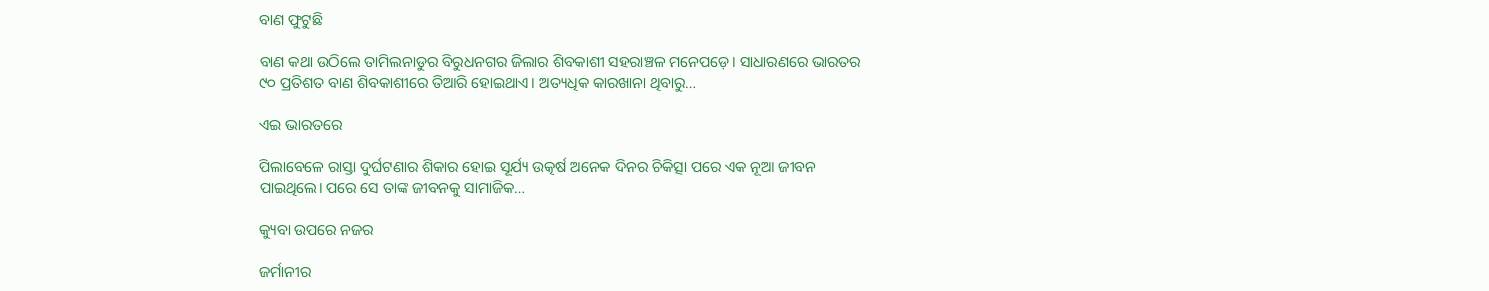ବାଣ ଫୁଟୁଛି

ବାଣ କଥା ଉଠିଲେ ତାମିଲନାଡୁର ବିରୁଧନଗର ଜିଲାର ଶିବକାଶୀ ସହରାଞ୍ଚଳ ମନେପଡ଼େ। ସାଧାରଣରେ ଭାରତର ୯୦ ପ୍ରତିଶତ ବାଣ ଶିବକାଶୀରେ ତିଆରି ହୋଇଥାଏ। ଅତ୍ୟଧିକ କାରଖାନା ଥିବାରୁ…

ଏଇ ଭାରତରେ

ପିଲାବେଳେ ରାସ୍ତା ଦୁର୍ଘଟଣାର ଶିକାର ହୋଇ ସୂର୍ଯ୍ୟ ଉତ୍କର୍ଷ ଅନେକ ଦିନର ଚିକିତ୍ସା ପରେ ଏକ ନୂଆ ଜୀବନ ପାଇଥିଲେ। ପରେ ସେ ତାଙ୍କ ଜୀବନକୁ ସାମାଜିକ…

କ୍ୟୁବା ଉପରେ ନଜର

ଜର୍ମାନୀର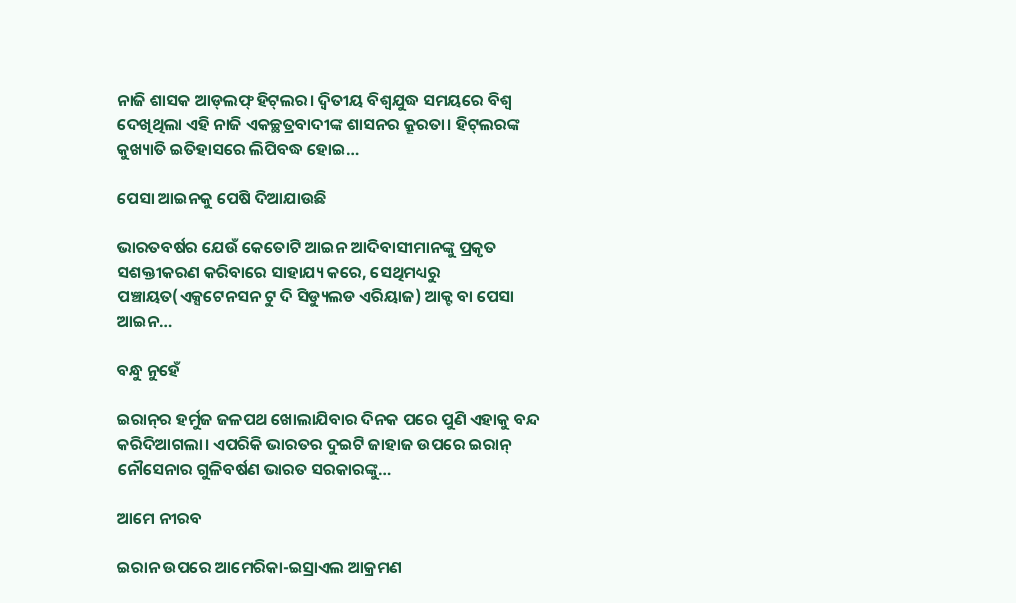ନାଜି ଶାସକ ଆଡ୍‌ଲଫ୍‌ ହିଟ୍‌ଲର। ଦ୍ବିତୀୟ ବିଶ୍ବଯୁଦ୍ଧ ସମୟରେ ବିଶ୍ବ ଦେଖିଥିଲା ଏହି ନାଜି ଏକଚ୍ଛତ୍ରବାଦୀଙ୍କ ଶାସନର କ୍ରୂରତା। ହିଟ୍‌ଲରଙ୍କ କୁଖ୍ୟାତି ଇତିହାସରେ ଲିପିବଦ୍ଧ ହୋଇ…

ପେସା ଆଇନକୁ ପେଷି ଦିଆଯାଉଛି

ଭାରତବର୍ଷର ଯେଉଁ କେତୋଟି ଆଇନ ଆଦିବାସୀମାନଙ୍କୁ ପ୍ରକୃତ ସଶକ୍ତୀକରଣ କରିବାରେ ସାହାଯ୍ୟ କରେ, ସେଥିମଧ୍ୟରୁ ପଞ୍ଚାୟତ(ଏକ୍ସଟେନସନ ଟୁ ଦି ସିଡ୍ୟୁଲଡ ଏରିୟାଜ) ଆକ୍ଟ ବା ପେସା ଆଇନ…

ବନ୍ଧୁ ନୁହେଁ

ଇରାନ୍‌ର ହର୍ମୁଜ ଜଳପଥ ଖୋଲାଯିବାର ଦିନକ ପରେ ପୁଣି ଏହାକୁ ବନ୍ଦ କରିଦିଆଗଲା। ଏପରିକି ଭାରତର ଦୁଇଟି ଜାହାଜ ଉପରେ ଇରାନ୍‌ ନୌସେନାର ଗୁଳିବର୍ଷଣ ଭାରତ ସରକାରଙ୍କୁ…

ଆମେ ନୀରବ

ଇରାନ ଉପରେ ଆମେରିକା-ଇସ୍ରାଏଲ ଆକ୍ରମଣ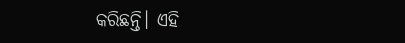କରିଛନ୍ତି। ଏହି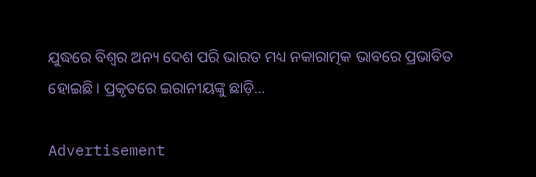ଯୁଦ୍ଧରେ ବିଶ୍ୱର ଅନ୍ୟ ଦେଶ ପରି ଭାରତ ମଧ୍ୟ ନକାରାତ୍ମକ ଭାବରେ ପ୍ରଭାବିତ ହୋଇଛି। ପ୍ରକୃତରେ ଇରାନୀୟଙ୍କୁ ଛାଡ଼ି…

Advertisement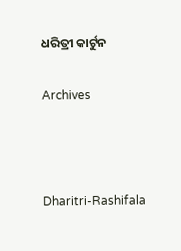ଧରିତ୍ରୀ କାର୍ଟୁନ

Archives



Dharitri-Rashifala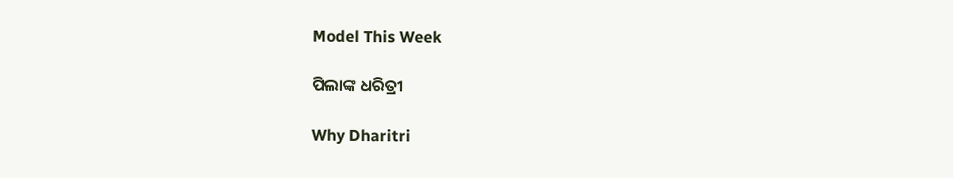Model This Week

ପିଲାଙ୍କ ଧରିତ୍ରୀ

Why Dharitri